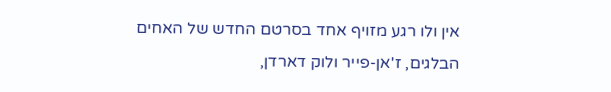אין ולו רגע מזויף אחד בסרטם החדש של האחים הבלגים, ז'אן-פייר ולוק דארדן,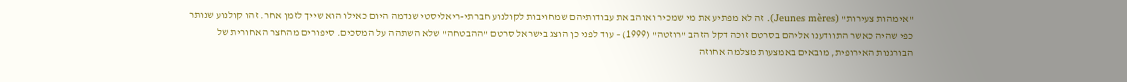"אימהות צעירות" (Jeunes mères). זה לא מפתיע את מי שמכיר ואוהב את עבודותיהם שמחויבות לקולנוע חברתי-ריאליסטי שנדמה היום כאילו הוא שייך לזמן אחר. זהו קולנוע שנותר כפי שהיה כאשר התוודענו אליהם בסרטם זוכה דקל הזהב "רוזטה" (1999) – עוד לפני כן הוצג בישראל סרטם "ההבטחה" שלא השתהה על המסכים. סיפורים מהחצר האחורית של הבורגנות האירופית, מובאים באמצעות מצלמה אחוזה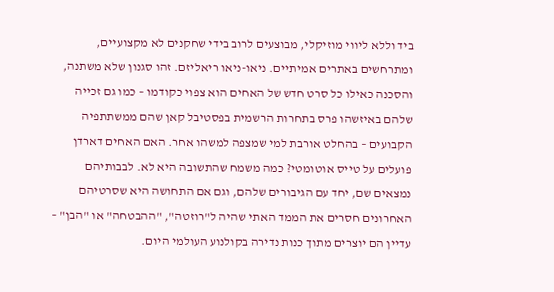ביד וללא ליווי מוזיקלי, מבוצעים לרוב בידי שחקנים לא מקצועיים, ומתרחשים באתרים אמיתיים. ניאו-ניאו ריאליזם. זהו סגנון שלא משתנה, והסכנה כאילו כל סרט חדש של האחים הוא צפוי כקודמו – כמו גם זכייה שלהם באיזשהו פרס בתחרות הרשמית בפסטיבל קאן שהם ממשתתפיה הקבועים – בהחלט אורבת למי שמצפה למשהו אחר. האם האחים דארדן פועלים על טייס אוטומטי? כמה משמח שהתשובה היא לא. לבבותיהם נמצאים שם, יחד עם הגיבורים שלהם, וגם אם התחושה היא שסרטיהם האחרונים חסרים את הממד האתי שהיה ל"רוזטה", "ההבטחה" או "הבן" – עדיין הם יוצרים מתוך כנות נדירה בקולנוע העולמי היום.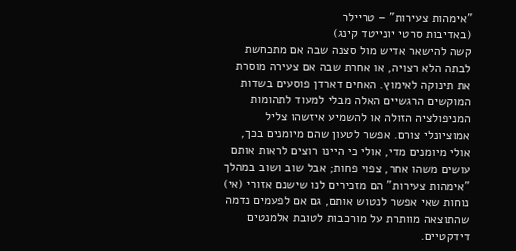"אימהות צעירות" – טריילר
(באדיבות סרטי יונייטד קינג)
קשה להישאר אדיש מול סצנה שבה אם מתכחשת לבתה הלא רצויה, או אחרת שבה אם צעירה מוסרת את תינוקה לאימוץ. האחים דארדן פוסעים בשדות המוקשים הרגשיים האלה מבלי למעוד לתהומות המניפולציה הזולה או להשמיע איזשהו צליל אמוציונלי צורם. אפשר לטעון שהם מיומנים בכך, אולי מיומנים מדי, אולי כי היינו רוצים לראות אותם עושים משהו אחר, צפוי פחות; אבל שוב ושוב במהלך "אימהות צעירות" הם מזכירים לנו שישנם אזורי (אי) נוחות שאי אפשר לנטוש אותם, גם אם לפעמים נדמה שהתוצאה מוותרת על מורכבות לטובת אלמנטים דידקטיים.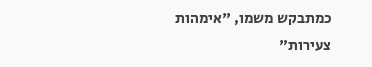כמתבקש משמו, "אימהות צעירות"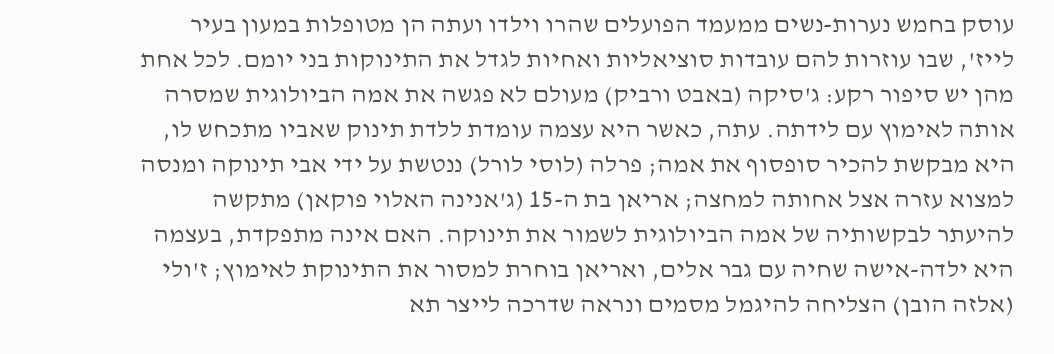עוסק בחמש נערות-נשים ממעמד הפועלים שהרו וילדו ועתה הן מטופלות במעון בעיר לייז', שבו עוזרות להם עובדות סוציאליות ואחיות לגדל את התינוקות בני יומם. לכל אחת מהן יש סיפור רקע: ג'סיקה (באבט ורביק) מעולם לא פגשה את אמה הביולוגית שמסרה אותה לאימוץ עם לידתה. עתה, כאשר היא עצמה עומדת ללדת תינוק שאביו מתכחש לו, היא מבקשת להכיר סופסוף את אמה; פרלה (לוסי לורל) ננטשת על ידי אבי תינוקה ומנסה למצוא עזרה אצל אחותה למחצה; אריאן בת ה-15 (ג'אנינה האלוי פוקאן) מתקשה להיעתר לבקשותיה של אמה הביולוגית לשמור את תינוקה. האם אינה מתפקדת, בעצמה היא ילדה-אישה שחיה עם גבר אלים, ואריאן בוחרת למסור את התינוקת לאימוץ; ז'ולי (אלזה הובן) הצליחה להיגמל מסמים ונראה שדרכה לייצר תא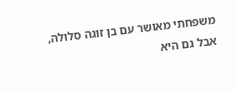משפחתי מאושר עם בן זוגה סלולה, אבל גם היא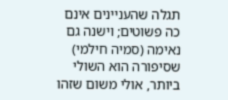תגלה שהעניינים אינם כה פשוטים; וישנה גם נאימה (סמיה חילמי) שסיפורה הוא השולי ביותר, אולי משום שזהו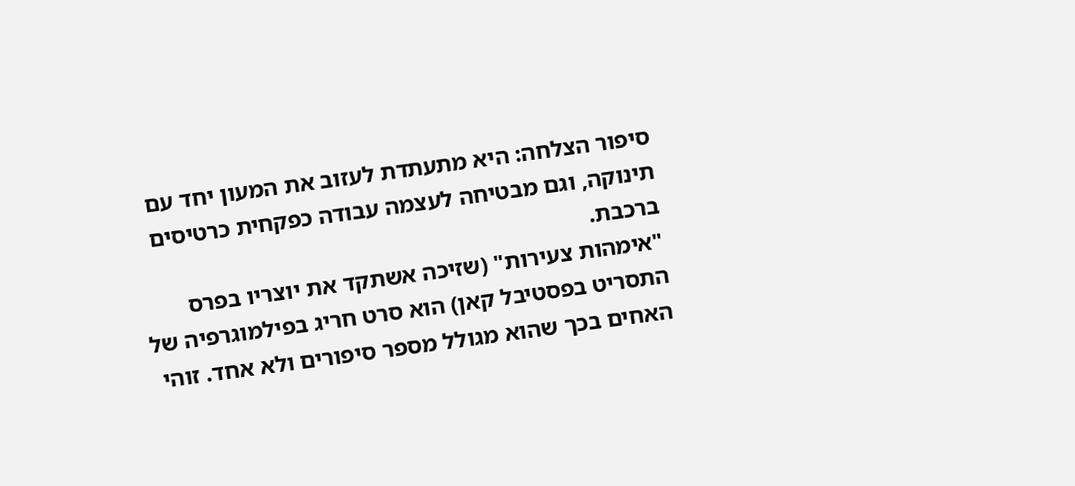סיפור הצלחה: היא מתעתדת לעזוב את המעון יחד עם תינוקה, וגם מבטיחה לעצמה עבודה כפקחית כרטיסים ברכבת.
"אימהות צעירות" (שזיכה אשתקד את יוצריו בפרס התסריט בפסטיבל קאן) הוא סרט חריג בפילמוגרפיה של האחים בכך שהוא מגולל מספר סיפורים ולא אחד. זוהי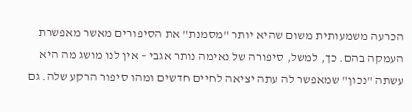הכרעה משמעותית משום שהיא יותר "מסמנת" את הסיפורים מאשר מאפשרת העמקה בהם. כך, למשל, סיפורה של נאימה נותר אגבי – אין לנו מושג מה היא עשתה "נכון" שמאפשר לה עתה יציאה לחיים חדשים ומהו סיפור הרקע שלה. גם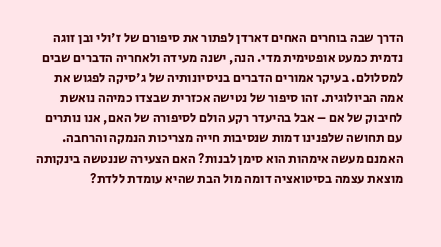הדרך שבה בוחרים האחים דארדן לפתור את סיפורם של ז'ולי ובן זוגה נדמית כמעט אופטימית מדי. הנה, ישנה מעידה ולאחריה הדברים שבים למסלולם. בעיקר אמורים הדברים בניסיונותיה של ג'סיקה לפגוש את אמה הביולוגית. זהו סיפור של נטישה אכזרית שבצדו כמיהה נואשת לחיבוק של אם – אבל בהיעדר רקע הולם לסיפורה של האם, אנו נותרים עם תחושה שלפנינו דמות שנסיבות חייה מצריכות הנמקה והרחבה. האמנם מעשה אימהות הוא סימן לבנות? האם הצעירה שננטשה בינקותה מוצאת עצמה בסיטואציה דומה מול הבת שהיא עומדת ללדת?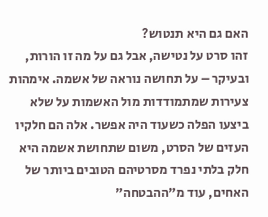האם גם היא תנטוש?
זהו סרט על נטישה, אבל גם על מה זו הורות, ובעיקר – על תחושה נוראה של אשמה. אימהות צעירות שמתמודדות מול האשמות על שלא ביצעו הפלה כשעוד היה אפשר. אלה הם חלקיו העזים של הסרט, משום שתחושת אשמה היא חלק בלתי נפרד מסרטיהם הטובים ביותר של האחים, עוד מ"ההבטחה"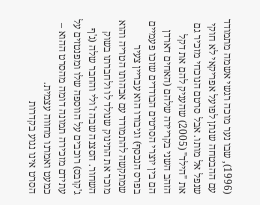(1996), שבו נער מוכה רגשי אשמה מתמודד עם ההבטחה שנתן לפועל אפריקאי לא חוקי שנפל אל מותו. אבל סרטם הנוכחי מזכיר גם את "הילד" (2005) שהעניק להם את דקל הזהב השני בקריירה שלהם (האחים דארדן הם בין יוצרי הסרטים הבודדים שזכו פעמיים בפרס הנכסף) וגיבורו הוא עבריין צעיר שמתקשה להתמודד עם אבהותו הטריה והוא מוכר את התינוק שנולד לו ולחברתו בשוק השחור. הסצנה שבה ז'ולי והחבר שלה (ג'ף ג'קובס) רוכבים על הווספה שלו ומפנטזים על עתידם מזכירה תמונה דומה מהסרט ההוא – כמעט ואמרנו מחווה עצמית.
הסרט אינו נגוע בקדרות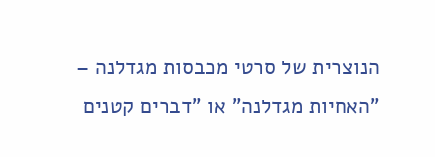הנוצרית של סרטי מכבסות מגדלנה – "האחיות מגדלנה" או "דברים קטנים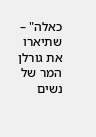כאלה" – שתיארו את גורלן המר של נשים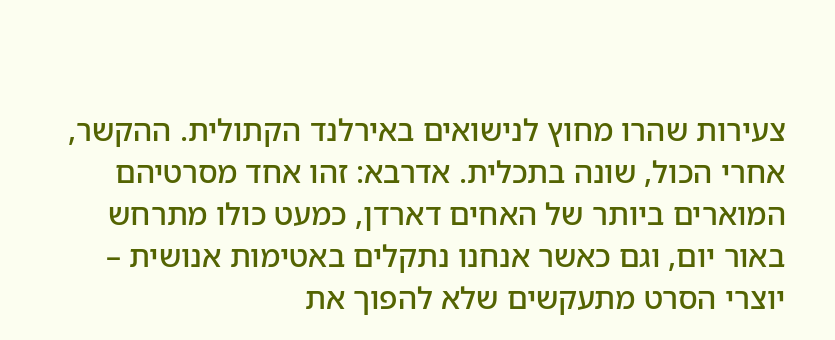צעירות שהרו מחוץ לנישואים באירלנד הקתולית. ההקשר, אחרי הכול, שונה בתכלית. אדרבא: זהו אחד מסרטיהם המוארים ביותר של האחים דארדן, כמעט כולו מתרחש באור יום, וגם כאשר אנחנו נתקלים באטימות אנושית – יוצרי הסרט מתעקשים שלא להפוך את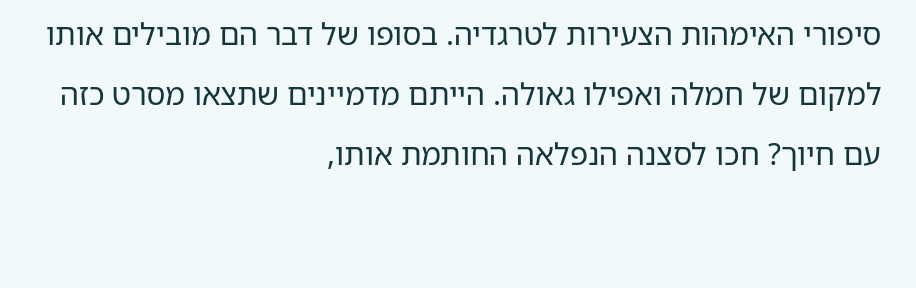סיפורי האימהות הצעירות לטרגדיה. בסופו של דבר הם מובילים אותו למקום של חמלה ואפילו גאולה. הייתם מדמיינים שתצאו מסרט כזה עם חיוך? חכו לסצנה הנפלאה החותמת אותו,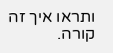ותראו איך זה קורה.